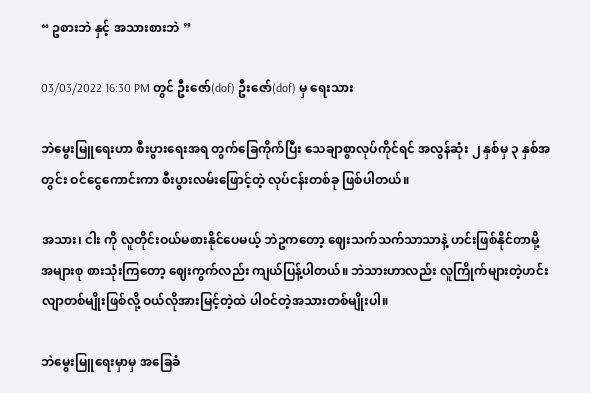“ ဥစားဘဲ နှင့် အသားစားဘဲ ”

03/03/2022 16:30 PM တွင် ဦးဇော်(dof) ဦးဇော်(dof) မှ ရေးသား

ဘဲမွေးမြူရေးဟာ စီးပွားရေးအရ တွက်ခြေကိုက်ပြီး သေချာစွာလုပ်ကိုင်ရင် အလွန်ဆုံး ၂ နှစ်မှ ၃ နှစ်အတွင်း ဝင်ငွေကောင်းကာ စီးပွားလမ်းဖြောင့်တဲ့ လုပ်ငန်းတစ်ခု ဖြစ်ပါတယ်။

အသား၊ ငါး ကို လူတိုင်းဝယ်မစားနိုင်ပေမယ့် ဘဲဥကတော့ ဈေးသက်သက်သာသာနဲ့ ဟင်းဖြစ်နိုင်တာမို့ အများစု စားသုံးကြတော့ ဈေးကွက်လည်း ကျယ်ပြန့်ပါတယ်။ ဘဲသားဟာလည်း လူကြိုက်များတဲ့ဟင်းလျာတစ်မျိုးဖြစ်လို့ ဝယ်လိုအားမြင့်တဲ့ထဲ ပါဝင်တဲ့အသားတစ်မျိုးပါ။

ဘဲမွေးမြူရေးမှာမှ အခြေခံ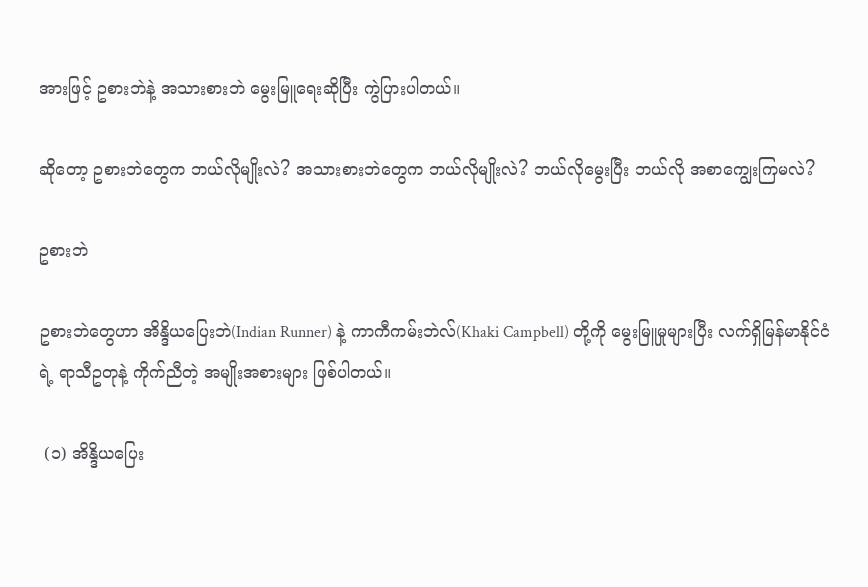အားဖြင့် ဥစားဘဲနဲ့ အသားစားဘဲ မွေးမြူရေးဆိုပြီး ကွဲပြားပါတယ်။

ဆိုတော့ ဥစားဘဲတွေက ဘယ်လိုမျိုးလဲ? အသားစားဘဲတွေက ဘယ်လိုမျိုးလဲ? ဘယ်လိုမွေးပြီး ဘယ်လို အစာကျွေးကြမလဲ?

ဥစားဘဲ

ဥစားဘဲတွေဟာ အိန္ဒိယပြေးဘဲ(Indian Runner) နဲ့ ကာကီကမ်းဘဲလ်(Khaki Campbell) တို့ကို မွေးမြူမှုများပြီး လက်ရှိမြန်မာနိုင်ငံရဲ့ ရာသီဥတုနဲ့ ကိုက်ညီတဲ့ အမျိုးအစားများ ဖြစ်ပါတယ်။

 (၁) အိန္ဒိယပြေး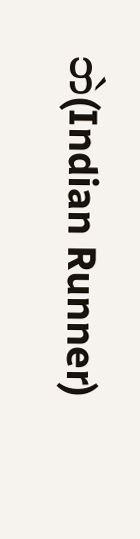ဘဲ(Indian Runner)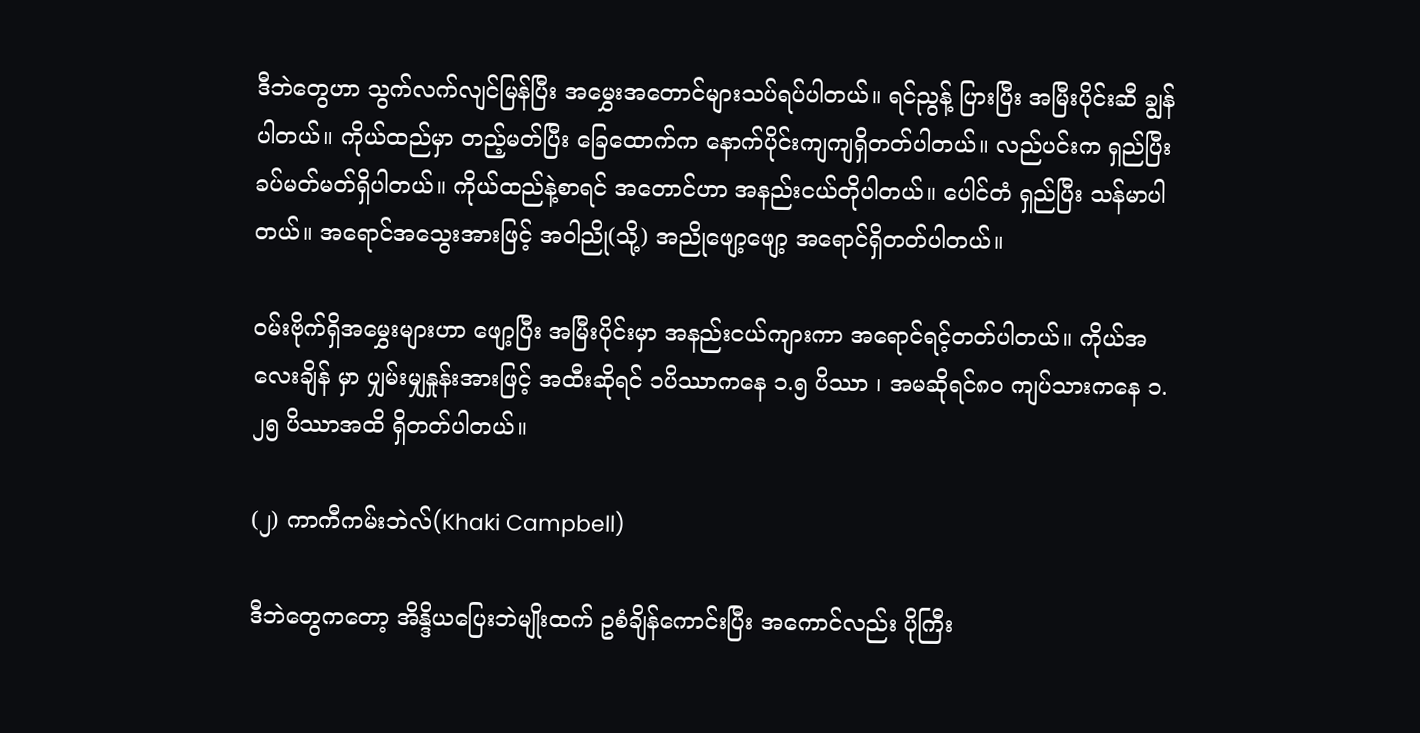ဒီဘဲတွေဟာ သွက်လက်လျင်မြန်ပြီး အမွှေးအတောင်များသပ်ရပ်ပါတယ်။ ရင်ညွန့် ပြားပြီး အမြီးပိုင်းဆီ ချွန်ပါတယ်။ ကိုယ်ထည်မှာ တည့်မတ်ပြီး ခြေထောက်က နောက်ပိုင်းကျကျရှိတတ်ပါတယ်။ လည်ပင်းက ရှည်ပြီး ခပ်မတ်မတ်ရှိပါတယ်။ ကိုယ်ထည်နဲ့စာရင် အတောင်ဟာ အနည်းငယ်တိုပါတယ်။ ပေါင်တံ ရှည်ပြီး သန်မာပါတယ်။ အရောင်အသွေးအားဖြင့် အဝါညို(သို့) အညိုဖျော့ဖျော့ အရောင်ရှိတတ်ပါတယ်။

ဝမ်းဗိုက်ရှိအမွှေးများဟာ ဖျော့ပြီး အမြီးပိုင်းမှာ အနည်းငယ်ကျားကာ အရောင်ရင့်တတ်ပါတယ်။ ကိုယ်အလေးချိန် မှာ ပျှမ်းမျှနှုန်းအားဖြင့် အထီးဆိုရင် ၁ပိဿာကနေ ၁.၅ ပိဿာ ၊ အမဆိုရင်၈၀ ကျပ်သားကနေ ၁.၂၅ ပိဿာအထိ ရှိတတ်ပါတယ်။

(၂) ကာကီကမ်းဘဲလ်(Khaki Campbell)

ဒီဘဲတွေကတော့ အိန္ဒိယပြေးဘဲမျိုးထက် ဥစံချိန်ကောင်းပြီး အကောင်လည်း ပိုကြီး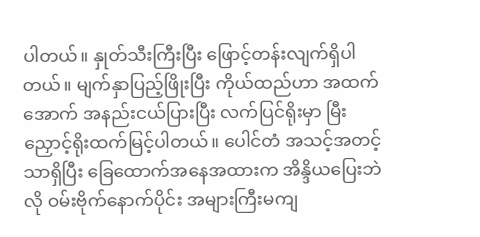ပါတယ်။ နှုတ်သီးကြီးပြီး ဖြောင့်တန်းလျက်ရှိပါတယ်။ မျက်နှာပြည့်ဖြိုးပြီး ကိုယ်ထည်ဟာ အထက်အောက် အနည်းငယ်ပြားပြီး လက်ပြင်ရိုးမှာ မြီးညှောင့်ရိုးထက်မြင့်ပါတယ်။ ပေါင်တံ အသင့်အတင့်သာရှိပြီး ခြေထောက်အနေအထားက အိန္ဒိယပြေးဘဲလို ဝမ်းဗိုက်နောက်ပိုင်း အများကြီးမကျ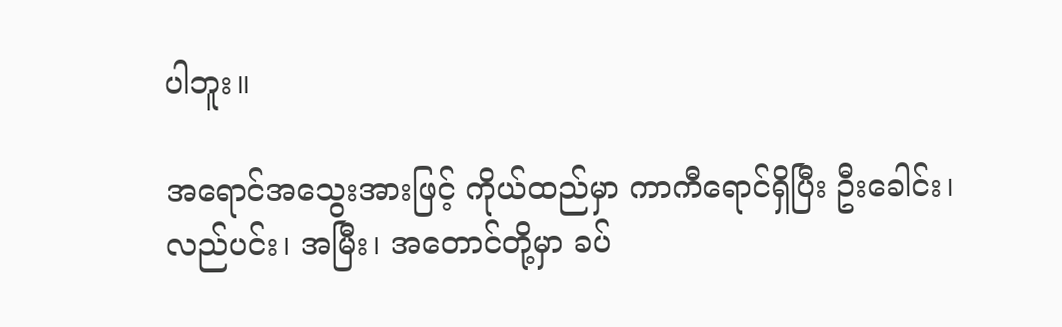ပါဘူး။

အရောင်အသွေးအားဖြင့် ကိုယ်ထည်မှာ ကာကီရောင်ရှိပြီး ဦးခေါင်း၊ လည်ပင်း၊ အမြီး၊ အတောင်တို့မှာ ခပ်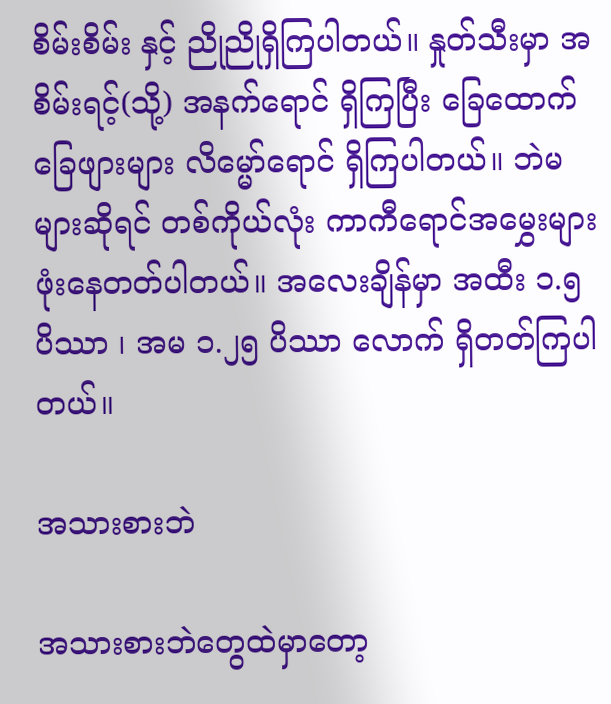စိမ်းစိမ်း နှင့် ညိုညိုရှိကြပါတယ်။ နှုတ်သီးမှာ အစိမ်းရင့်(သို့) အနက်ရောင် ရှိကြပြီး ခြေထောက်ခြေဖျားများ လိမ္မော်ရောင် ရှိကြပါတယ်။ ဘဲမများဆိုရင် တစ်ကိုယ်လုံး ကာကီရောင်အမွှေးများ ဖုံးနေတတ်ပါတယ်။ အလေးချိန်မှာ အထီး ၁.၅ ပိဿာ ၊ အမ ၁.၂၅ ပိဿာ လောက် ရှိတတ်ကြပါတယ်။

အသားစားဘဲ

အသားစားဘဲတွေထဲမှာတော့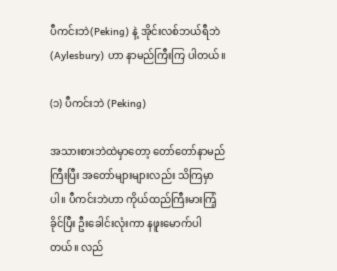ပီကင်းဘဲ(Peking) နဲ့ အိုင်းလစ်ဘယ်ရီဘဲ (Aylesbury) ဟာ နာမည်ကြီးကြ ပါတယ်။

(၁) ပီကင်းဘဲ (Peking)

အသားစားဘဲထဲမှာတော့ တော်တော်နာမည်ကြီးပြီး အတော်များများလည်း သိကြမှာပါ။ ပီကင်းဘဲဟာ ကိုယ်ထည်ကြီးမားကြံ့ခိုင်ပြီး ဦးခေါင်းလုံးကာ နဖူးမောက်ပါတယ်။ လည်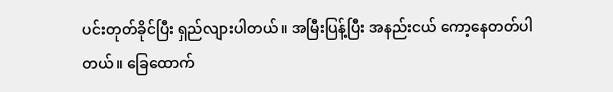ပင်းတုတ်ခိုင်ပြီး ရှည်လျားပါတယ်။ အမြီးပြန့်ပြီး အနည်းငယ် ကော့နေတတ်ပါတယ်။ ခြေထောက်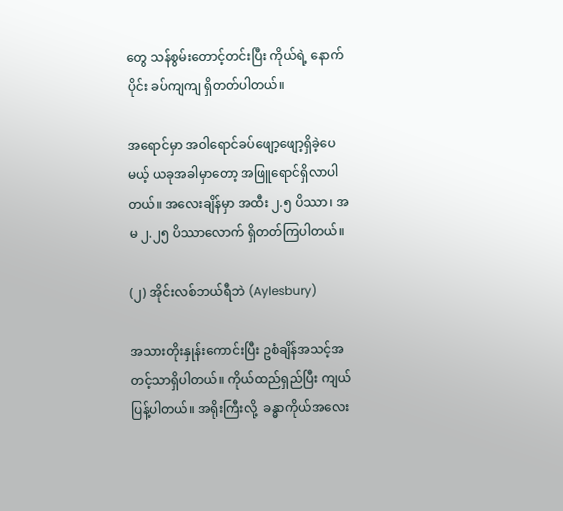တွေ သန်စွမ်းတောင့်တင်းပြီး ကိုယ်ရဲ့ နောက်ပိုင်း ခပ်ကျကျ ရှိတတ်ပါတယ်။

အရောင်မှာ အဝါရောင်ခပ်ဖျော့ဖျော့ရှိခဲ့ပေမယ့် ယခုအခါမှာတော့ အဖြူရောင်ရှိလာပါတယ်။ အလေးချိန်မှာ အထီး ၂.၅ ပိဿာ၊ အမ ၂.၂၅ ပိဿာလောက် ရှိတတ်ကြပါတယ်။

(၂) အိုင်းလစ်ဘယ်ရီဘဲ (Aylesbury)

အသားတိုးနှုန်းကောင်းပြီး ဥစံချိန်အသင့်အတင့်သာရှိပါတယ်။ ကိုယ်ထည်ရှည်ပြီး ကျယ်ပြန့်ပါတယ်။ အရိုးကြီးလို့  ခန္ဓာကိုယ်အလေး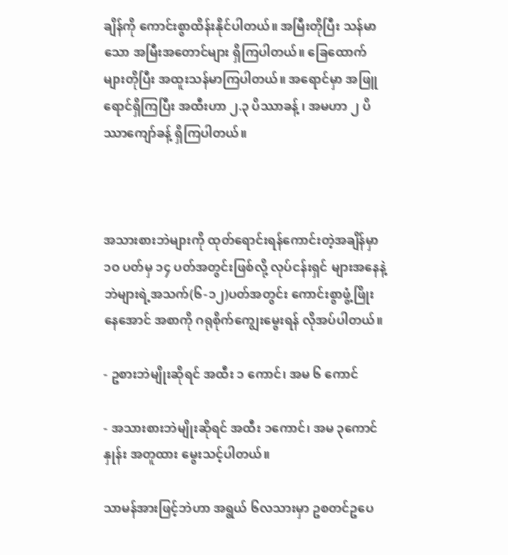ချိန်ကို ကောင်းစွာထိန်းနိုင်ပါတယ်။ အမြီးတိုပြီး သန်မာသော အမြီးအတောင်များ ရှိကြပါတယ်။ ခြေထောက်များတိုပြီး အထူးသန်မာကြပါတယ်။ အရောင်မှာ အဖြူရောင်ရှိကြပြီး အထီးဟာ ၂.၃ ပိဿာခန့် ၊ အမဟာ ၂ ပိဿာကျော်ခန့် ရှိကြပါတယ်။



အသားစားဘဲများကို ထုတ်ရောင်းရန်ကောင်းတဲ့အချိန်မှာ ၁ဝ ပတ်မှ ၁၄ ပတ်အတွင်းဖြစ်လို့ လုပ်ငန်းရှင် များအနေနဲ့ ဘဲများရဲ့အသက်(၆-၁၂)ပတ်အတွင်း ကောင်းစွာဖွံ့ဖြိုးနေအောင် အစာကို ဂရုစိုက်ကျွေးမွေးရန် လိုအပ်ပါတယ်။

- ဥစားဘဲမျိုးဆိုရင် အထီး ၁ ကောင်၊ အမ ၆ ကောင်

- အသားစားဘဲမျိုးဆိုရင် အထီး ၁ကောင်၊ အမ ၃ကောင် နှုန်း အတူထား မွေးသင့်ပါတယ်။

သာမန်အားဖြင့်ဘဲဟာ အရွယ် ၆လသားမှာ ဥစတင်ဥပေ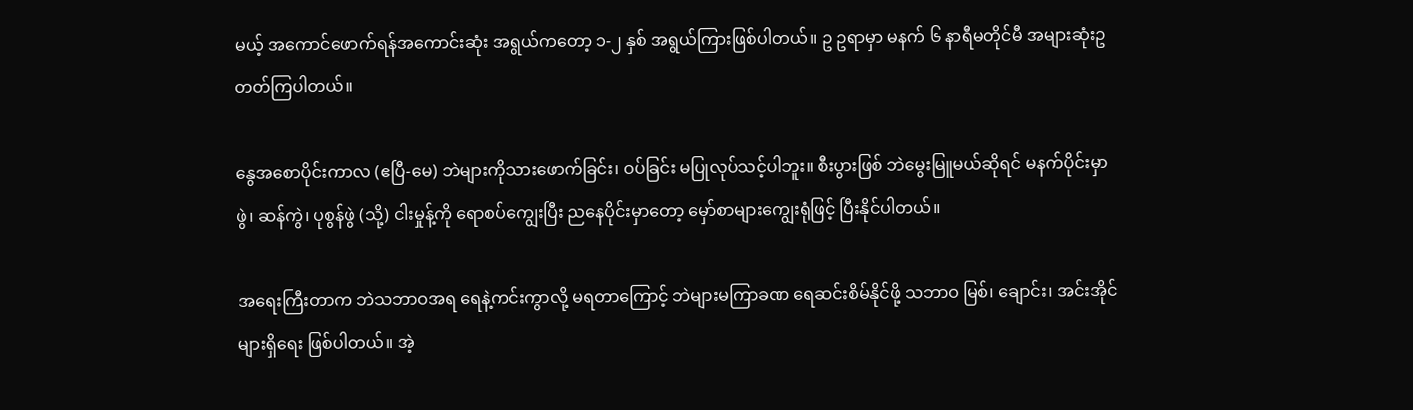မယ့် အကောင်ဖောက်ရန်အကောင်းဆုံး အရွယ်ကတော့ ၁-၂ နှစ် အရွယ်ကြားဖြစ်ပါတယ်။ ဥ ဥရာမှာ မနက် ၆ နာရီမတိုင်မီ အများဆုံးဥတတ်ကြပါတယ်။

နွေအစောပိုင်းကာလ (ဧပြီ-မေ) ဘဲများကိုသားဖောက်ခြင်း၊ ဝပ်ခြင်း မပြုလုပ်သင့်ပါဘူး။ စီးပွားဖြစ် ဘဲမွေးမြူမယ်ဆိုရင် မနက်ပိုင်းမှာ ဖွဲ၊ ဆန်ကွဲ၊ ပုစွန်ဖွဲ (သို့) ငါးမှုန့်ကို ရောစပ်ကျွေးပြီး ညနေပိုင်းမှာတော့ မှော်စာများကျွေးရုံဖြင့် ပြီးနိုင်ပါတယ်။

အရေးကြီးတာက ဘဲသဘာဝအရ ရေနဲ့ကင်းကွာလို့ မရတာကြောင့် ဘဲများမကြာခဏ ရေဆင်းစိမ်နိုင်ဖို့ သဘာဝ မြစ်၊ ချောင်း၊ အင်းအိုင်များရှိရေး ဖြစ်ပါတယ်။ အဲ့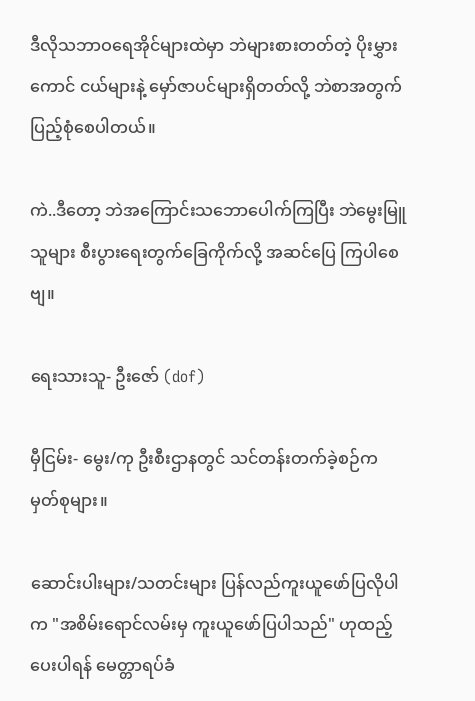ဒီလိုသဘာဝရေအိုင်များထဲမှာ ဘဲများစားတတ်တဲ့ ပိုးမွှားကောင် ငယ်များနဲ့ မှော်ဇာပင်များရှိတတ်လို့ ဘဲစာအတွက် ပြည့်စုံစေပါတယ်။

ကဲ..ဒီတော့ ဘဲအကြောင်းသဘောပေါက်ကြပြီး ဘဲမွေးမြူသူများ စီးပွားရေးတွက်ခြေကိုက်လို့ အဆင်ပြေ ကြပါစေဗျ။

ရေးသားသူ- ဦးဇော် (dof)

မှီငြမ်း- မွေး/ကု ဦးစီးဌာနတွင် သင်တန်းတက်ခဲ့စဉ်က မှတ်စုများ။

ဆောင်းပါးများ/သတင်းများ ပြန်လည်ကူးယူဖော်ပြလိုပါက "အစိမ်းရောင်လမ်းမှ ကူးယူဖော်ပြပါသည်" ဟုထည့်ပေးပါရန် မေတ္တာရပ်ခံ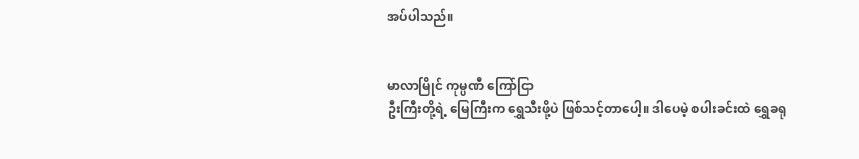အပ်ပါသည်။


မာလာမြိုင် ကုမ္ပဏီ ကြော်ငြာ
ဦးကြီးတို့ရဲ့ မြေကြီးက ရွှေသီးဖို့ပဲ ဖြစ်သင့်တာပေါ့။ ဒါပေမဲ့ စပါးခင်းထဲ ရွှေခရု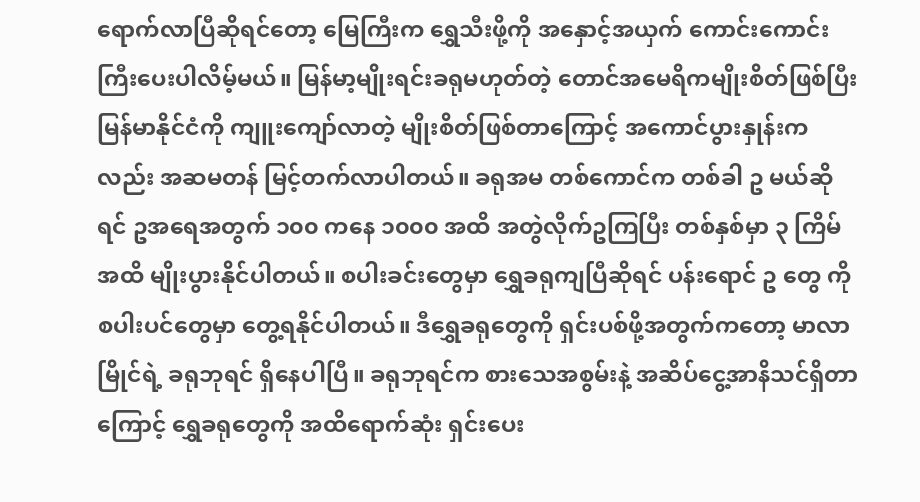ရောက်လာပြီဆိုရင်တော့ မြေကြီးက ရွှေသီးဖို့ကို အနှောင့်အယှက် ကောင်းကောင်းကြီးပေးပါလိမ့်မယ်။ မြန်မာ့မျိုးရင်းခရုမဟုတ်တဲ့ တောင်အမေရိကမျိုးစိတ်ဖြစ်ပြီး မြန်မာနိုင်ငံကို ကျူးကျော်လာတဲ့ မျိုးစိတ်ဖြစ်တာကြောင့် အကောင်ပွားနှုန်းကလည်း အဆမတန် မြင့်တက်လာပါတယ်။ ခရုအမ တစ်ကောင်က တစ်ခါ ဥ မယ်ဆိုရင် ဥအရေအတွက် ၁၀၀ ကနေ ၁၀၀၀ အထိ အတွဲလိုက်ဥကြပြီး တစ်နှစ်မှာ ၃ ကြိမ်အထိ မျိုးပွားနိုင်ပါတယ်။ စပါးခင်းတွေမှာ ရွှေခရုကျပြီဆိုရင် ပန်းရောင် ဥ တွေ ကို စပါးပင်တွေမှာ တွေ့ရနိုင်ပါတယ်။ ဒီရွှေခရုတွေကို ရှင်းပစ်ဖို့အတွက်ကတော့ မာလာမြိုင်ရဲ့ ခရုဘုရင် ရှိနေပါပြီ။ ခရုဘုရင်က စားသေအစွမ်းနဲ့ အဆိပ်ငွေ့အာနိသင်ရှိတာကြောင့် ရွှေခရုတွေကို အထိရောက်ဆုံး ရှင်းပေး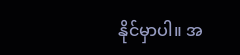နိုင်မှာပါ။ အ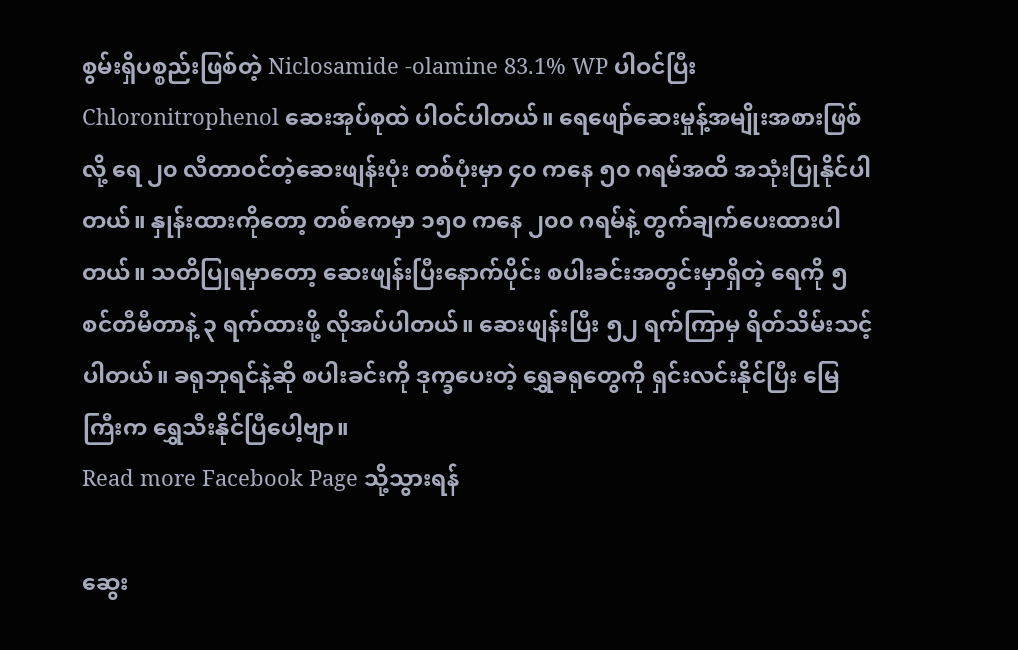စွမ်းရှိပစ္စည်းဖြစ်တဲ့ Niclosamide -olamine 83.1% WP ပါဝင်ပြီး Chloronitrophenol ဆေးအုပ်စုထဲ ပါဝင်ပါတယ်။ ရေဖျော်ဆေးမှုန့်အမျိုးအစားဖြစ်လို့ ရေ ၂၀ လီတာဝင်တဲ့ဆေးဖျန်းပုံး တစ်ပုံးမှာ ၄၀ ကနေ ၅၀ ဂရမ်အထိ အသုံးပြုနိုင်ပါတယ်။ နှုန်းထားကိုတော့ တစ်ဧကမှာ ၁၅၀ ကနေ ၂၀၀ ဂရမ်နဲ့ တွက်ချက်ပေးထားပါတယ်။ သတိပြုရမှာတော့ ဆေးဖျန်းပြီးနောက်ပိုင်း စပါးခင်းအတွင်းမှာရှိတဲ့ ရေကို ၅ စင်တီမီတာနဲ့ ၃ ရက်ထားဖို့ လိုအပ်ပါတယ်။ ဆေးဖျန်းပြီး ၅၂ ရက်ကြာမှ ရိတ်သိမ်းသင့်ပါတယ်။ ခရုဘုရင်နဲ့ဆို စပါးခင်းကို ဒုက္ခပေးတဲ့ ရွှေခရုတွေကို ရှင်းလင်းနိုင်ပြီး မြေကြီးက ရွှေသီးနိုင်ပြီပေါ့ဗျာ။
Read more Facebook Page သို့သွားရန်

ဆွေး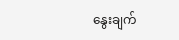နွေးချက်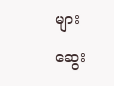များ

ဆွေး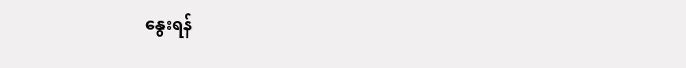နွေးရန်